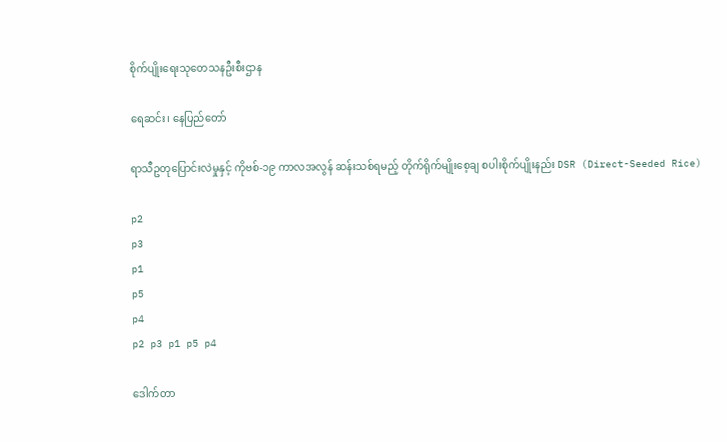စိုက်ပျိုးရေးသုတေသနဦးစီးဌာန

ရေဆင်း၊ နေပြည်တော်

ရာသီဥတုပြောင်းလဲမှုနှင့် ကိုဗစ်-၁၉ ကာလအလွန် ဆန်းသစ်ရမည့် တိုက်ရိုက်မျိုးစေ့ချ စပါးစိုက်ပျိုးနည်း DSR (Direct-Seeded Rice)

p2
p3
p1
p5
p4
p2 p3 p1 p5 p4

ဒေါက်တာ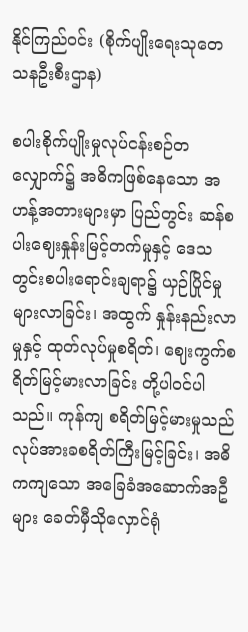နိုင်ကြည်ဝင်း (စိုက်ပျိုးရေးသုတေသနဦးစီးဌာန)

စပါးစိုက်ပျိုးမှုလုပ်ငန်းစဉ်တလျှောက်၌ အဓိကဖြစ်နေသော အဟန့်အတားများမှာ ပြည်တွင်း ဆန်စပါးဈေးနှုန်းမြင့်တက်မှုနှင့် ဒေသတွင်းစပါးရောင်းချရာ၌ ယှဉ်ပြိုင်မှုများလာခြင်း၊ အထွက် နှုန်းနည်းလာမှုနှင့် ထုတ်လုပ်မှုစရိတ်၊ ဈေးကွက်စရိတ်မြင့်မားလာခြင်း တို့ပါဝင်ပါသည်။ ကုန်ကျ စရိတ်မြင့်မားမှုသည် လုပ်အားခစရိတ်ကြီးမြင့်ခြင်း၊ အဓိကကျသော အခြေခံအဆောက်အဦများ ခေတ်မှီသိုလှောင်ရုံ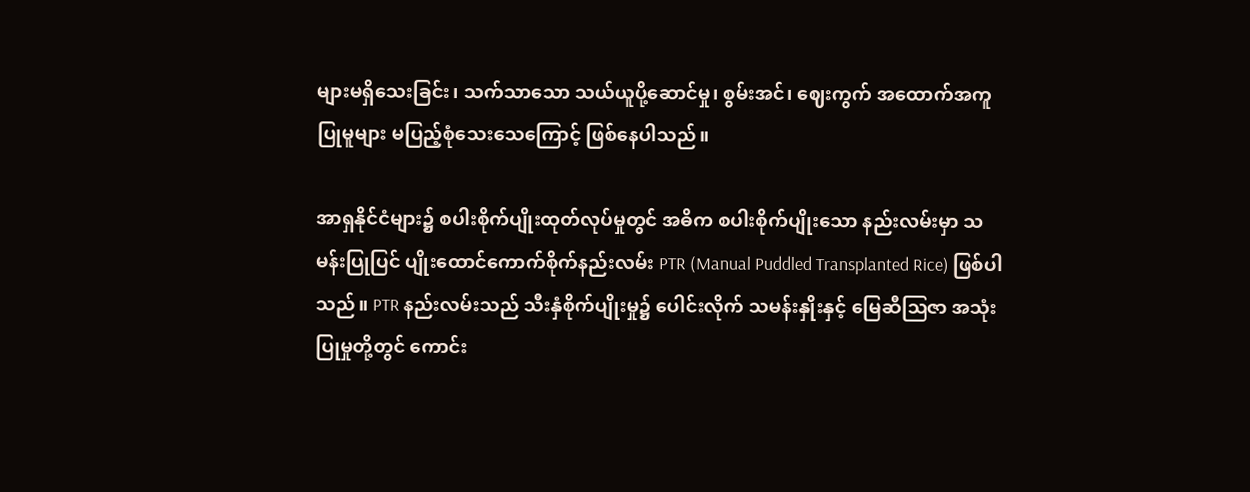များမရှိသေးခြင်း၊ သက်သာသော သယ်ယူပို့ဆောင်မှု၊ စွမ်းအင်၊ ဈေးကွက် အထောက်အကူပြုမူများ မပြည့်စုံသေးသေကြောင့် ဖြစ်နေပါသည်။

အာရှနိုင်ငံများ၌ စပါးစိုက်ပျိုးထုတ်လုပ်မှုတွင် အဓိက စပါးစိုက်ပျိုးသော နည်းလမ်းမှာ သမန်းပြုပြင် ပျိုးထောင်ကောက်စိုက်နည်းလမ်း PTR (Manual Puddled Transplanted Rice) ဖြစ်ပါသည်။ PTR နည်းလမ်းသည် သီးနှံစိုက်ပျိုးမှု၌ ပေါင်းလိုက် သမန်းနှိုးနှင့် မြေဆီဩဇာ အသုံးပြုမှုတို့တွင် ကောင်း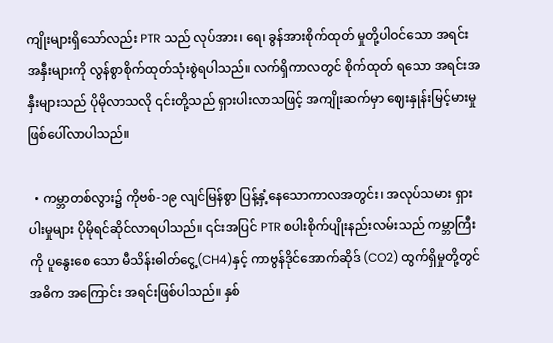ကျိုးများရှိသော်လည်း PTR သည် လုပ်အား၊ ရေ၊ ခွန်အားစိုက်ထုတ် မှုတို့ပါဝင်သော အရင်းအနှီးများကို လွန်စွာစိုက်ထုတ်သုံးစွဲရပါသည်။ လက်ရှိကာလတွင် စိုက်ထုတ် ရသော အရင်းအနှီးများသည် ပိုမိုလာသလို ၎င်းတို့သည် ရှားပါးလာသဖြင့် အကျိုးဆက်မှာ ဈေးနှုန်းမြင့်မားမှု ဖြစ်ပေါ်လာပါသည်။

  • ကမ္ဘာတစ်လွား၌ ကိုဗစ်-၁၉ လျင်မြန်စွာ ပြန့်နှံ့နေသောကာလအတွင်း၊ အလုပ်သမား ရှားပါးမှုများ ပိုမိုရင်ဆိုင်လာရပါသည်။ ၎င်းအပြင် PTR စပါးစိုက်ပျိုးနည်းလမ်းသည် ကမ္ဘာကြီးကို ပူနွေးစေ သော မီသိန်းဓါတ်ငွေ့(CH4)နှင့် ကာဗွန်ဒိုင်အောက်ဆိုဒ် (CO2) ထွက်ရှိမှုတို့တွင် အဓိက အကြောင်း အရင်းဖြစ်ပါသည်။ နှစ်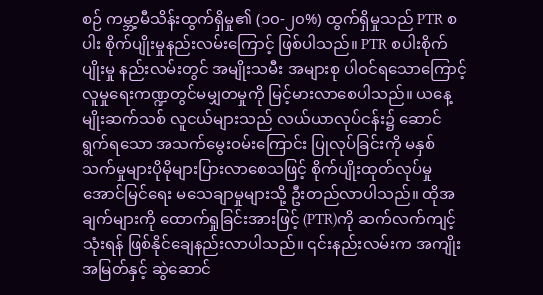စဉ် ကမ္ဘာ့မီသိန်းထွက်ရှိမှု၏ (၁၀-၂၀%) ထွက်ရှိမှုသည် PTR စပါး စိုက်ပျိုးမှုနည်းလမ်းကြောင့် ဖြစ်ပါသည်။ PTR စပါးစိုက်ပျိုးမှု နည်းလမ်းတွင် အမျိုးသမီး အများစု ပါဝင်ရသောကြောင့် လူမှုရေးကဏ္ဍတွင်မမျှတမှုကို မြင့်မားလာစေပါသည်။ ယနေ့ မျိုးဆက်သစ် လူငယ်များသည် လယ်ယာလုပ်ငန်း၌ ဆောင်ရွက်ရသော အသက်မွေးဝမ်းကြောင်း ပြုလုပ်ခြင်းကို မနှစ်သက်မှုများပိုမိုများပြားလာစေသဖြင့် စိုက်ပျိုးထုတ်လုပ်မှုအောင်မြင်ရေး မသေချာမှုများသို့ ဦးတည်လာပါသည်။ ထိုအချက်များကို ထောက်ရှုခြင်းအားဖြင့် (PTR)ကို ဆက်လက်ကျင့်သုံးရန် ဖြစ်နိုင်ချေနည်းလာပါသည်။ ၎င်းနည်းလမ်းက အကျိုးအမြတ်နှင့် ဆွဲဆောင်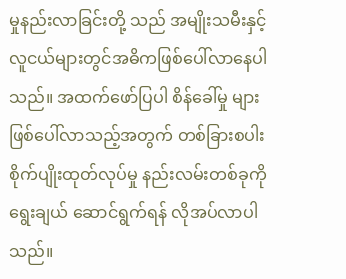မှုနည်းလာခြင်းတို့ သည် အမျိုးသမီးနှင့် လူငယ်များတွင်အဓိကဖြစ်ပေါ်လာနေပါသည်။ အထက်ဖော်ပြပါ စိန်ခေါ်မှု များဖြစ်ပေါ်လာသည့်အတွက် တစ်ခြားစပါး စိုက်ပျိုးထုတ်လုပ်မှု နည်းလမ်းတစ်ခုကို ရွေးချယ် ဆောင်ရွက်ရန် လိုအပ်လာပါသည်။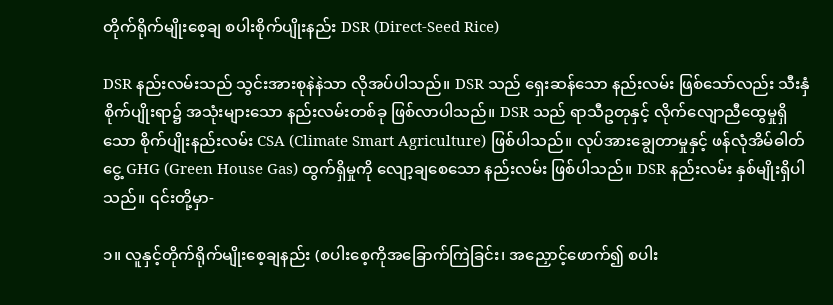တိုက်ရိုက်မျိုးစေ့ချ စပါးစိုက်ပျိုးနည်း DSR (Direct-Seed Rice)

DSR နည်းလမ်းသည် သွင်းအားစုနဲနဲသာ လိုအပ်ပါသည်။ DSR သည် ရှေးဆန်သော နည်းလမ်း ဖြစ်သော်လည်း သီးနှံစိုက်ပျိုးရာ၌ အသုံးများသော နည်းလမ်းတစ်ခု ဖြစ်လာပါသည်။ DSR သည် ရာသီဥတုနှင့် လိုက်လျောညီထွေမှုရှိသော စိုက်ပျိုးနည်းလမ်း CSA (Climate Smart Agriculture) ဖြစ်ပါသည်။ လုပ်အားချွေတာမှုနှင့် ဖန်လုံအိမ်ဓါတ်ငွေ့ GHG (Green House Gas) ထွက်ရှိမှုကို လျော့ချစေသော နည်းလမ်း ဖြစ်ပါသည်။ DSR နည်းလမ်း နှစ်မျိုးရှိပါသည်။ ၎င်းတို့မှာ-

၁။ လူနှင့်တိုက်ရိုက်မျိုးစေ့ချနည်း (စပါးစေ့ကိုအခြောက်ကြဲခြင်း၊ အညှောင့်ဖောက်၍ စပါး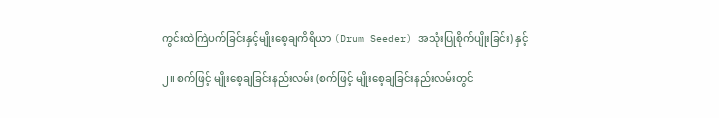ကွင်းထဲကြဲပက်ခြင်းနှင့်မျိုးစေ့ချကိရိယာ (Drum Seeder) အသုံးပြုစိုက်ပျိုးခြင်း) နှင့်

၂။ စက်ဖြင့် မျိုးစေ့ချခြင်းနည်းလမ်း (စက်ဖြင့် မျိုးစေ့ချခြင်းနည်းလမ်းတွင်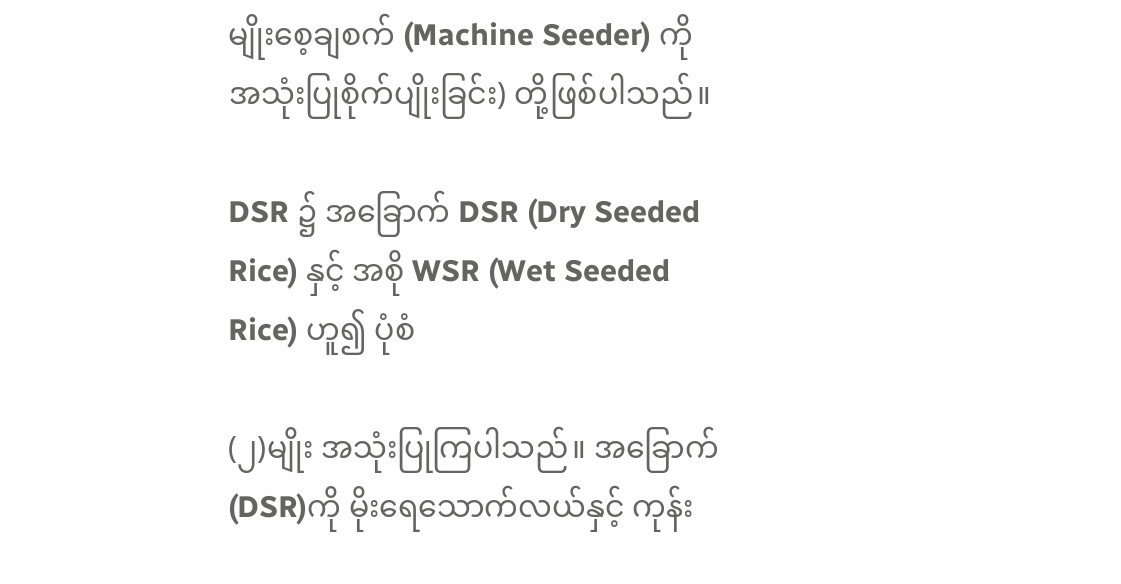မျိုးစေ့ချစက် (Machine Seeder) ကို အသုံးပြုစိုက်ပျိုးခြင်း) တို့ဖြစ်ပါသည်။

DSR ၌ အခြောက် DSR (Dry Seeded Rice) နှင့် အစို WSR (Wet Seeded Rice) ဟူ၍ ပုံစံ

(၂)မျိုး အသုံးပြုကြပါသည်။ အခြောက် (DSR)ကို မိုးရေသောက်လယ်နှင့် ကုန်း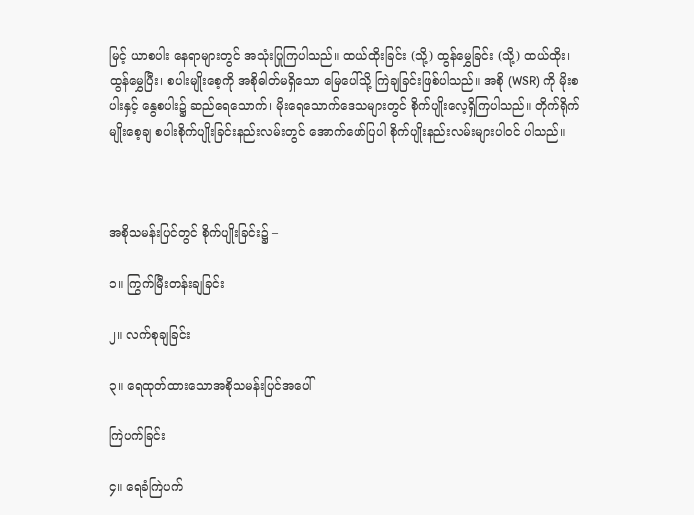မြင့် ယာစပါး နေရာများတွင် အသုံးပြုကြပါသည်။ ထယ်ထိုးခြင်း (သို့) ထွန်မွှေခြင်း (သို့) ထယ်ထိုး၊ ထွန်မွှေပြီး၊ စပါးမျိုးစေ့ကို အစိုဓါတ်မရှိသော မြေပေါ်သို့ ကြဲချခြင်းဖြစ်ပါသည်။ အစို (WSR) ကို မိုးစပါးနှင့် နွေစပါး၌ ဆည်ရေသောက်၊ မိုးရေသောက်ဒေသများတွင် စိုက်ပျိုးလေ့ရှိကြပါသည်။ တိုက်ရိုက် မျိုးစေ့ချ စပါးစိုက်ပျိုးခြင်းနည်းလမ်းတွင် အောက်ဖော်ပြပါ စိုက်ပျိုးနည်းလမ်းများပါဝင် ပါသည်။



အစိုသမန်းပြင်တွင် စိုက်ပျိုးခြင်း၌ –

၁။ ကြွက်မြီးတန်းချခြင်း

၂။ လက်စုချခြင်း

၃။ ရေထုတ်ထားသောအစိုသမန်းပြင်အပေါ်

ကြဲပက်ခြင်း

၄။ ရေခံကြဲပက်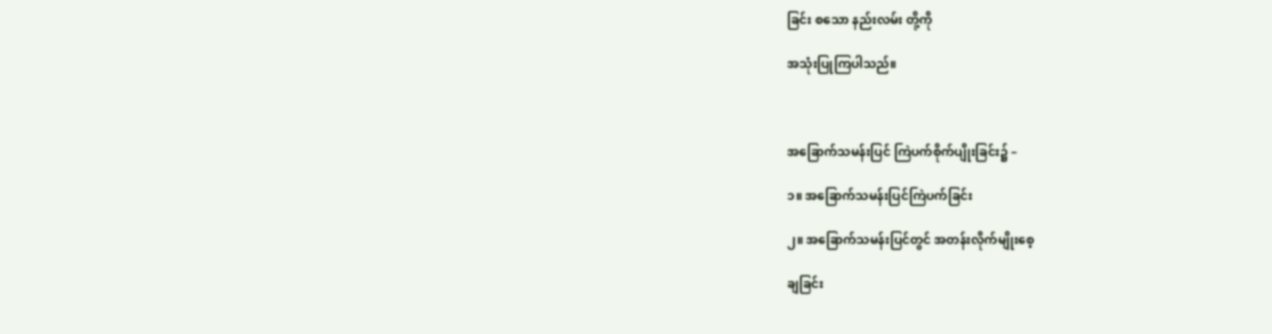ခြင်း စသော နည်းလမ်း တို့ကို

အသုံးပြုကြပါသည်။



အခြောက်သမန်းပြင် ကြဲပက်စိုက်ပျိုးခြင်း၌ –

၁။ အခြောက်သမန်းပြင်ကြဲပက်ခြင်း

၂။ အခြောက်သမန်းပြင်တွင် အတန်းလိုက်မျိုးစေ့

ချခြင်း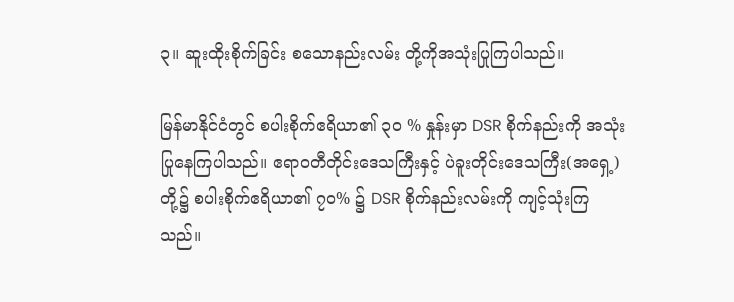၃။ ဆူးထိုးစိုက်ခြင်း စသောနည်းလမ်း တို့ကိုအသုံးပြုကြပါသည်။

မြန်မာနိုင်ငံတွင် စပါးစိုက်ဧရိယာ၏ ၃၀ % နှုန်းမှာ DSR စိုက်နည်းကို အသုံးပြုနေကြပါသည်။ ဧရာဝတီတိုင်းဒေသကြီးနှင့် ပဲခူးတိုင်းဒေသကြီး(အရှေ့)တို့၌ စပါးစိုက်ဧရိယာ၏ ၇၀% ၌ DSR စိုက်နည်းလမ်းကို ကျင့်သုံးကြသည်။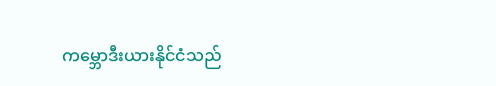ကမ္ဘောဒီးယားနိုင်ငံသည်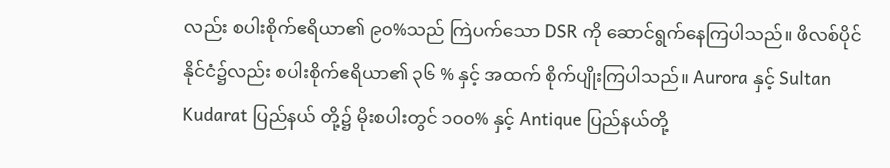လည်း စပါးစိုက်ဧရိယာ၏ ၉၀%သည် ကြဲပက်သော DSR ကို ဆောင်ရွက်နေကြပါသည်။ ဖိလစ်ပိုင်နိုင်ငံ၌လည်း စပါးစိုက်ဧရိယာ၏ ၃၆ % နှင့် အထက် စိုက်ပျိုးကြပါသည်။ Aurora နှင့် Sultan Kudarat ပြည်နယ် တို့၌ မိုးစပါးတွင် ၁၀၀% နှင့် Antique ပြည်နယ်တို့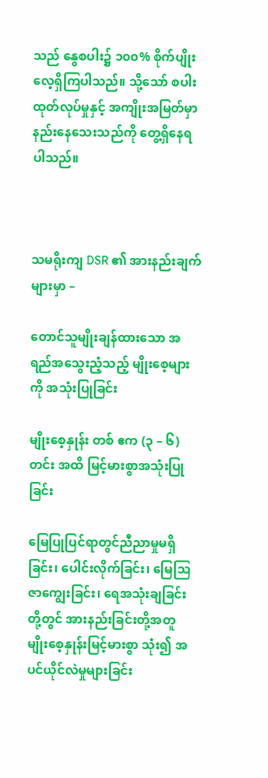သည် နွေစပါး၌ ၁၀၀% စိုက်ပျိုးလေ့ရှိကြပါသည်။ သို့သော် စပါးထုတ်လုပ်မှုနှင့် အကျိုးအမြတ်မှာ နည်းနေသေးသည်ကို တွေ့ရှိနေရပါသည်။



သမရိုးကျ DSR ၏ အားနည်းချက်များမှာ –

တောင်သူမျိုးချန်ထားသော အရည်အသွေးညံ့သည့် မျိုးစေ့များကို အသုံးပြုခြင်း

မျိုးစေ့နှုန်း တစ် ဧက (၃ – ၆) တင်း အထိ မြင့်မားစွာအသုံးပြုခြင်း

မြေပြုပြင်ရာတွင်ညီညာမှုမရှိခြင်း၊ ပေါင်းလိုက်ခြင်း၊ မြေဩဇာကျွေးခြင်း၊ ရေအသုံးချခြင်းတို့တွင် အားနည်းခြင်းတို့အတူ မျိုးစေ့နှုန်းမြင့်မားစွာ သုံး၍ အပင်ယိုင်လဲမှုများခြင်း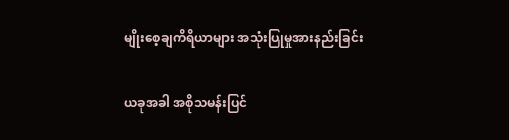မျိုးစေ့ချကိရိယာများ အသုံးပြုမှုအားနည်းခြင်း

ယခုအခါ အစိုသမန်းပြင်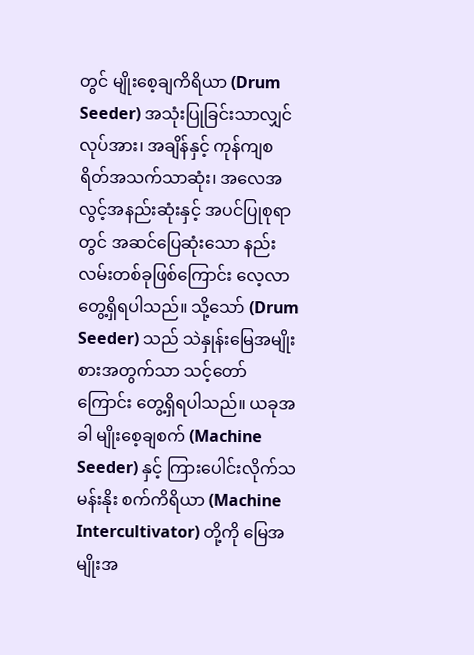တွင် မျိုးစေ့ချကိရိယာ (Drum Seeder) အသုံးပြုခြင်းသာလျှင် လုပ်အား၊ အချိန်နှင့် ကုန်ကျစရိတ်အသက်သာဆုံး၊ အလေအလွင့်အနည်းဆုံးနှင့် အပင်ပြုစုရာတွင် အဆင်ပြေဆုံးသော နည်းလမ်းတစ်ခုဖြစ်ကြောင်း လေ့လာတွေ့ရှိရပါသည်။ သို့သော် (Drum Seeder) သည် သဲနှုန်းမြေအမျိုးစားအတွက်သာ သင့်တော်ကြောင်း တွေ့ရှိရပါသည်။ ယခုအခါ မျိုးစေ့ချစက် (Machine Seeder) နှင့် ကြားပေါင်းလိုက်သမန်းနိုး စက်ကိရိယာ (Machine Intercultivator) တို့ကို မြေအမျိုးအ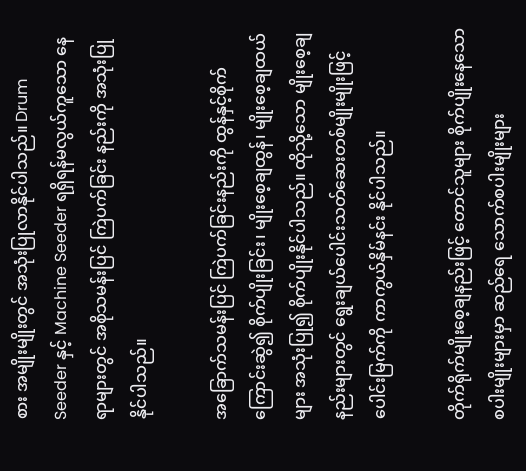စား အမျိုးမျိုးတွင် အသုံးပြုလာနိုင်ပါသည်။ Drum Seeder နှင့် Machine Seeder ရရှိရန်မလွယ်ကူသော နေရာများတွင် အစိုသမန်းပြင် ကြဲပက်ခြင်း နည်းကို အသုံးပြုနိုင်ပါသည်။

အခြောက်သမန်းပြင် ကြဲပက်ခြင်းနည်းကို ထွန်နှင့်စိုက်ကြောင်းဆွဲ၍ စိုက်ပျိုးခြင်း၊ မျိုးစေ့ချထွန်၊ မျိုးစေ့ချထယ်များ အသုံးပြု၍ စိုက်ပျိုးနိုင်ပါသည်။ ထိုသို့သော မျိုးစေ့ချနည်းများတွင် ရွေးချယ်ပေါင်းသတ်ဆေးတစ်မျိုးမျိုးဖြင့် ပေါင်းမြက်ကို ကာကွယ်နှိမ်နင်း နိုင်ပါသည်။

တိုက်ရိုက်မျိုးစေ့ချနည်းဖြင့် တောင်သူများ စိုက်ပျိုးနေသော စပါးမျိုးများမှာ ဆည်ရေ သောက်စပါးမျိုးများ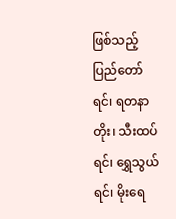ဖြစ်သည့် ပြည်တော်ရင်၊ ရတနာတိုး၊ သီးထပ်ရင်၊ ရွှေသွယ်ရင်၊ မိုးရေ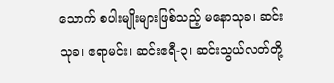သောက် စပါးမျိုးများဖြစ်သည့် မနောသုခ၊ ဆင်းသုခ၊ ဧရာမင်း၊ ဆင်းဧရီ-၃၊ ဆင်းသွယ်လတ်တို့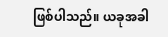ဖြစ်ပါသည်။ ယခုအခါ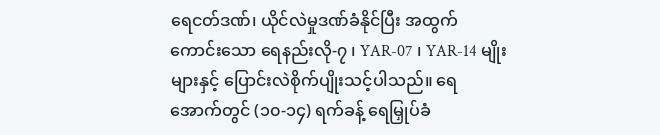ရေငတ်ဒဏ်၊ ယိုင်လဲမှုဒဏ်ခံနိုင်ပြီး အထွက်ကောင်းသော ရေနည်းလို-၇ ၊ YAR-07 ၊ YAR-14 မျိုးများနှင့် ပြောင်းလဲစိုက်ပျိုးသင့်ပါသည်။ ရေအောက်တွင် (၁၀-၁၄) ရက်ခန့် ရေမြှုပ်ခံ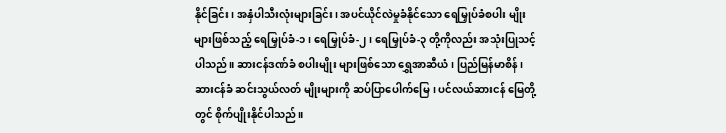နိုင်ခြင်း၊ အနှံပါသီးလုံးများခြင်း၊ အပင်ယိုင်လဲမှုခံနိုင်သော ရေမြှုပ်ခံစပါး မျိုးများဖြစ်သည့် ရေမြှုပ်ခံ-၁၊ ရေမြှုပ်ခံ-၂၊ ရေမြှုပ်ခံ-၃ တို့ကိုလည်း အသုံးပြုသင့်ပါသည်။ ဆားငန်ဒဏ်ခံ စပါးမျိုး များဖြစ်သော ရွှေအာဆီယံ၊ ပြည်မြန်မာစိန်၊ ဆားငန်ခံ ဆင်းသွယ်လတ် မျိုးများကို ဆပ်ပြာပေါက်မြေ၊ ပင်လယ်ဆားငန် မြေတို့တွင် စိုက်ပျိုးနိုင်ပါသည်။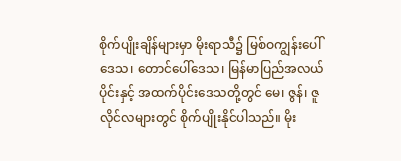စိုက်ပျိုးချိန်များမှာ မိုးရာသီ၌ မြစ်ဝကျွန်းပေါ်ဒေသ၊ တောင်ပေါ်ဒေသ၊ မြန်မာပြည်အလယ် ပိုင်းနှင့် အထက်ပိုင်းဒေသတို့တွင် မေ၊ ဇွန်၊ ဇူလိုင်လများတွင် စိုက်ပျိုးနိုင်ပါသည်။ မိုး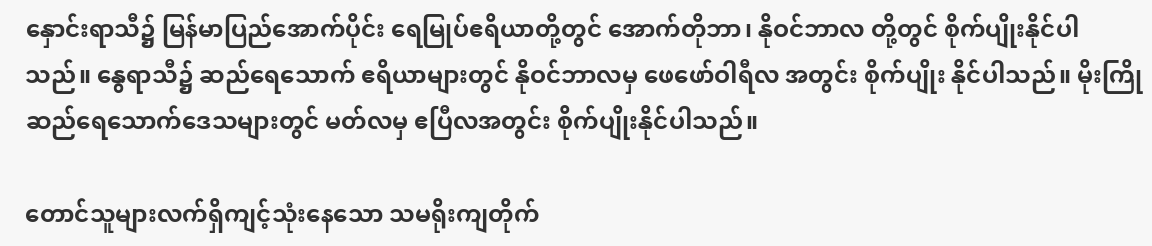နှောင်းရာသီ၌ မြန်မာပြည်အောက်ပိုင်း ရေမြုပ်ဧရိယာတို့တွင် အောက်တိုဘာ၊ နိုဝင်ဘာလ တို့တွင် စိုက်ပျိုးနိုင်ပါ သည်။ နွေရာသီ၌ ဆည်ရေသောက် ဧရိယာများတွင် နိုဝင်ဘာလမှ ဖေဖော်ဝါရီလ အတွင်း စိုက်ပျိုး နိုင်ပါသည်။ မိုးကြိုဆည်ရေသောက်ဒေသများတွင် မတ်လမှ ဧပြီလအတွင်း စိုက်ပျိုးနိုင်ပါသည်။

တောင်သူများလက်ရှိကျင့်သုံးနေသော သမရိုးကျတိုက်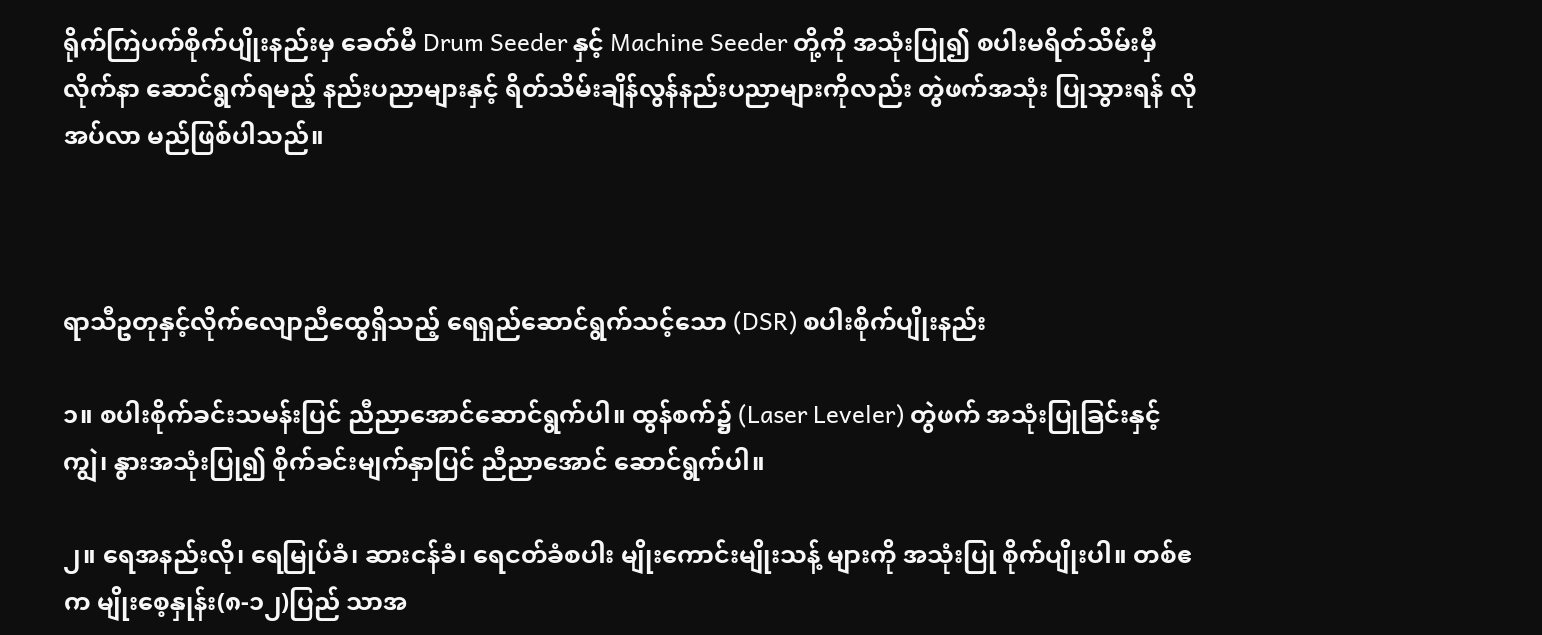ရိုက်ကြဲပက်စိုက်ပျိုးနည်းမှ ခေတ်မီ Drum Seeder နှင့် Machine Seeder တို့ကို အသုံးပြု၍ စပါးမရိတ်သိမ်းမှီ လိုက်နာ ဆောင်ရွက်ရမည့် နည်းပညာများနှင့် ရိတ်သိမ်းချိန်လွန်နည်းပညာများကိုလည်း တွဲဖက်အသုံး ပြုသွားရန် လိုအပ်လာ မည်ဖြစ်ပါသည်။



ရာသီဥတုနှင့်လိုက်လျောညီထွေရှိသည့် ရေရှည်ဆောင်ရွက်သင့်သော (DSR) စပါးစိုက်ပျိုးနည်း

၁။ စပါးစိုက်ခင်းသမန်းပြင် ညီညာအောင်ဆောင်ရွက်ပါ။ ထွန်စက်၌ (Laser Leveler) တွဲဖက် အသုံးပြုခြင်းနှင့် ကျွဲ၊ နွားအသုံးပြု၍ စိုက်ခင်းမျက်နှာပြင် ညီညာအောင် ဆောင်ရွက်ပါ။

၂။ ရေအနည်းလို၊ ရေမြုပ်ခံ၊ ဆားငန်ခံ၊ ရေငတ်ခံစပါး မျိုးကောင်းမျိုးသန့် များကို အသုံးပြု စိုက်ပျိုးပါ။ တစ်ဧက မျိုးစေ့နှုန်း(၈-၁၂)ပြည် သာအ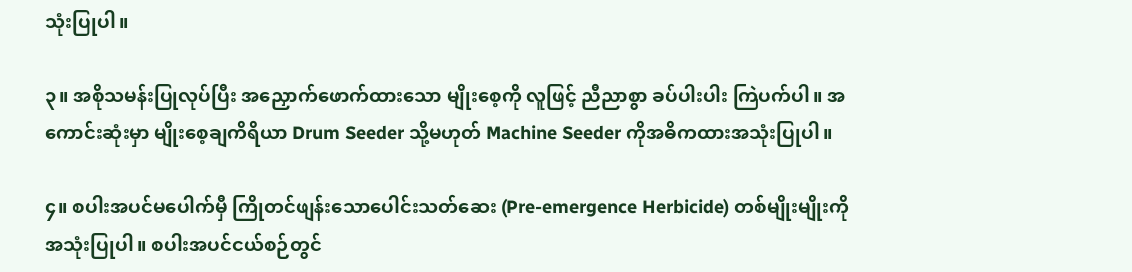သုံးပြုပါ။

၃။ အစိုသမန်းပြုလုပ်ပြီး အညှောက်ဖောက်ထားသော မျိုးစေ့ကို လူဖြင့် ညီညာစွာ ခပ်ပါးပါး ကြဲပက်ပါ။ အကောင်းဆုံးမှာ မျိုးစေ့ချကိရိယာ Drum Seeder သို့မဟုတ် Machine Seeder ကိုအဓိကထားအသုံးပြုပါ။

၄။ စပါးအပင်မပေါက်မှီ ကြိုတင်ဖျန်းသောပေါင်းသတ်ဆေး (Pre-emergence Herbicide) တစ်မျိုးမျိုးကို အသုံးပြုပါ။ စပါးအပင်ငယ်စဉ်တွင်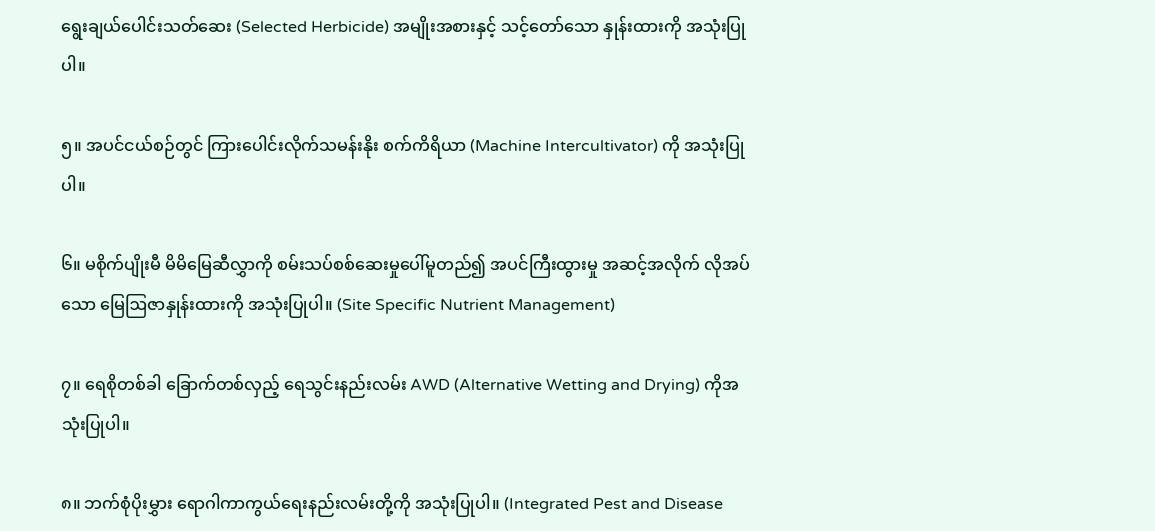ရွေးချယ်ပေါင်းသတ်ဆေး (Selected Herbicide) အမျိုးအစားနှင့် သင့်တော်သော နှုန်းထားကို အသုံးပြုပါ။

၅။ အပင်ငယ်စဉ်တွင် ကြားပေါင်းလိုက်သမန်းနိုး စက်ကိရိယာ (Machine Intercultivator) ကို အသုံးပြုပါ။

၆။ မစိုက်ပျိုးမီ မိမိမြေဆီလွှာကို စမ်းသပ်စစ်ဆေးမှုပေါ်မူတည်၍ အပင်ကြီးထွားမှု အဆင့်အလိုက် လိုအပ်သော မြေဩဇာနှုန်းထားကို အသုံးပြုပါ။ (Site Specific Nutrient Management)

၇။ ရေစိုတစ်ခါ ခြောက်တစ်လှည့် ရေသွင်းနည်းလမ်း AWD (Alternative Wetting and Drying) ကိုအသုံးပြုပါ။

၈။ ဘက်စုံပိုးမွှား ရောဂါကာကွယ်ရေးနည်းလမ်းတို့ကို အသုံးပြုပါ။ (Integrated Pest and Disease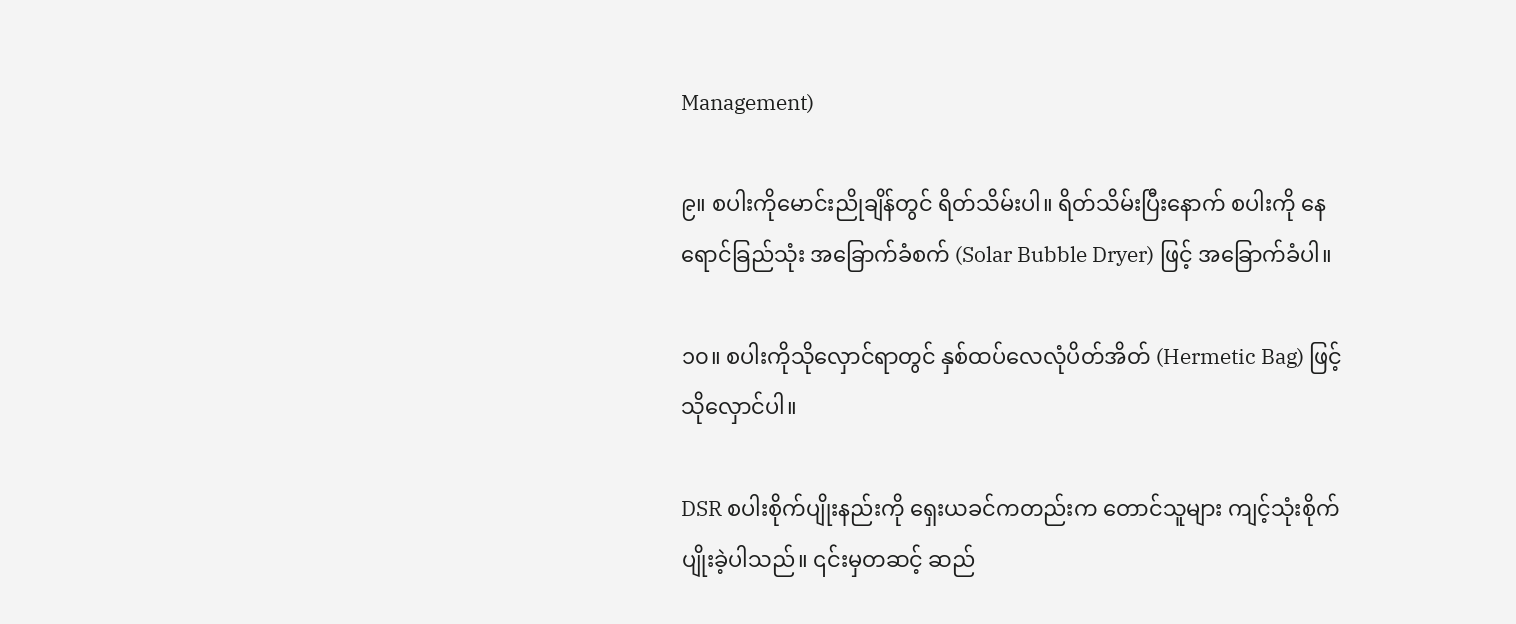Management)

၉။ စပါးကိုမောင်းညိုချိန်တွင် ရိတ်သိမ်းပါ။ ရိတ်သိမ်းပြီးနောက် စပါးကို နေရောင်ခြည်သုံး အခြောက်ခံစက် (Solar Bubble Dryer) ဖြင့် အခြောက်ခံပါ။

၁၀။ စပါးကိုသိုလှောင်ရာတွင် နှစ်ထပ်လေလုံပိတ်အိတ် (Hermetic Bag) ဖြင့် သိုလှောင်ပါ။

DSR စပါးစိုက်ပျိုးနည်းကို ရှေးယခင်ကတည်းက တောင်သူများ ကျင့်သုံးစိုက်ပျိုးခဲ့ပါသည်။ ၎င်းမှတဆင့် ဆည်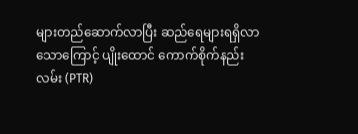များတည်ဆောက်လာပြီး ဆည်ရေများရရှိလာသောကြောင့် ပျိုးထောင် ကောက်စိုက်နည်းလမ်း (PTR)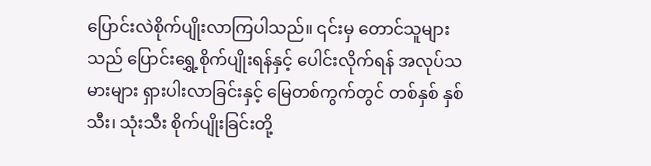ပြောင်းလဲစိုက်ပျိုးလာကြပါသည်။ ၎င်းမှ တောင်သူများသည် ပြောင်းရွှေ့စိုက်ပျိုးရန်နှင့် ပေါင်းလိုက်ရန် အလုပ်သမားများ ရှားပါးလာခြင်းနှင့် မြေတစ်ကွက်တွင် တစ်နှစ် နှစ်သီး၊ သုံးသီး စိုက်ပျိုးခြင်းတို့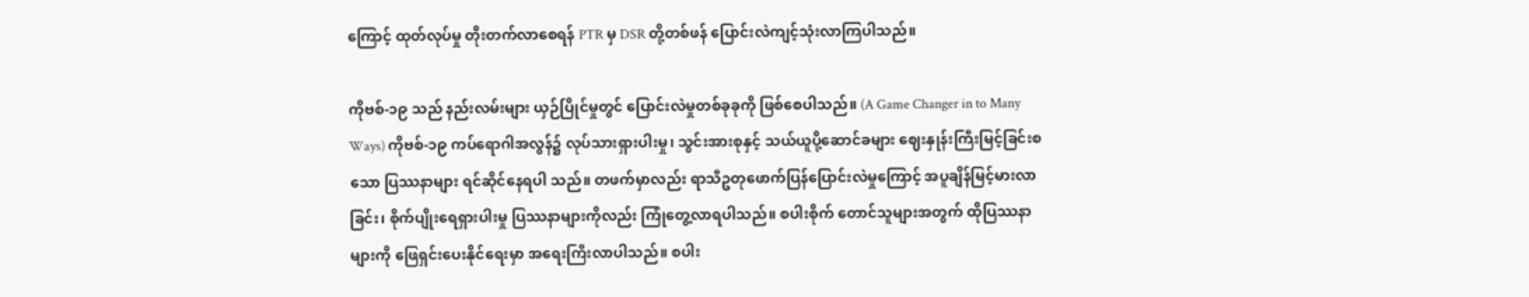ကြောင့် ထုတ်လုပ်မှု တိုးတက်လာစေရန် PTR မှ DSR တို့တစ်ဖန် ပြောင်းလဲကျင့်သုံးလာကြပါသည်။

ကိုဗစ်-၁၉ သည် နည်းလမ်းများ ယှဉ်ပြိုင်မှုတွင် ပြောင်းလဲမှုတစ်ခုခုကို ဖြစ်စေပါသည်။ (A Game Changer in to Many Ways) ကိုဗစ်-၁၉ ကပ်ရောဂါအလွန်၌ လုပ်သားရှားပါးမှု၊ သွင်းအားစုနှင့် သယ်ယူပို့ဆောင်ခများ ဈေးနှုန်းကြီးမြင့်ခြင်းစသော ပြဿနာများ ရင်ဆိုင်နေရပါ သည်။ တဖက်မှာလည်း ရာသီဥတုဖောက်ပြန်ပြောင်းလဲမှုကြောင့် အပူချိန်မြင့်မားလာခြင်း၊ စိုက်ပျိုးရေရှားပါးမှု ပြဿနာများကိုလည်း ကြုံတွေ့လာရပါသည်။ စပါးစိုက် တောင်သူများအတွက် ထိုပြဿနာများကို ဖြေရှင်းပေးနိုင်ရေးမှာ အရေးကြီးလာပါသည်။ စပါး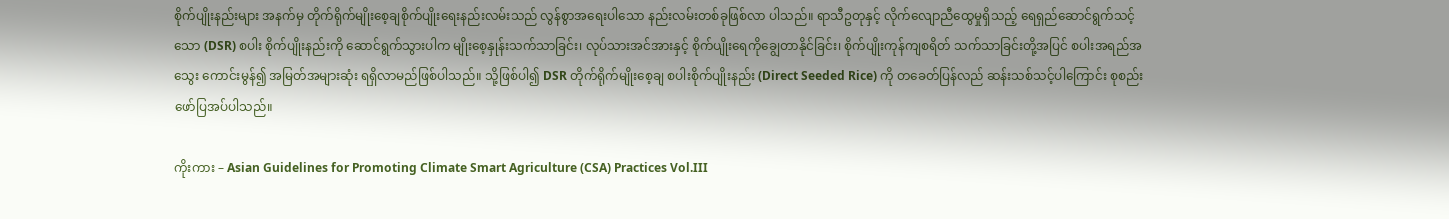စိုက်ပျိုးနည်းများ အနက်မှ တိုက်ရိုက်မျိုးစေ့ချစိုက်ပျိုးရေးနည်းလမ်းသည် လွန်စွာအရေးပါသော နည်းလမ်းတစ်ခုဖြစ်လာ ပါသည်။ ရာသီဥတုနှင့် လိုက်လျောညီထွေမှုရှိသည့် ရေရှည်ဆောင်ရွက်သင့်သော (DSR) စပါး စိုက်ပျိုးနည်းကို ဆောင်ရွက်သွားပါက မျိုးစေ့နှုန်းသက်သာခြင်း၊ လုပ်သားအင်အားနှင့် စိုက်ပျိုးရေကိုချွေတာနိုင်ခြင်း၊ စိုက်ပျိုးကုန်ကျစရိတ် သက်သာခြင်းတို့အပြင် စပါးအရည်အသွေး ကောင်းမွန်၍ အမြတ်အများဆုံး ရရှိလာမည်ဖြစ်ပါသည်။ သို့ဖြစ်ပါ၍ DSR တိုက်ရိုက်မျိုးစေ့ချ စပါးစိုက်ပျိုးနည်း (Direct Seeded Rice) ကို တခေတ်ပြန်လည် ဆန်းသစ်သင့်ပါကြောင်း စုစည်း ဖော်ပြအပ်ပါသည်။

ကိုးကား – Asian Guidelines for Promoting Climate Smart Agriculture (CSA) Practices Vol.III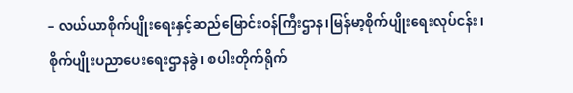– လယ်ယာစိုက်ပျိုးရေးနှင့်ဆည်မြောင်းဝန်ကြီးဌာန၊မြန်မာ့စိုက်ပျိုးရေးလုပ်ငန်း၊ စိုက်ပျိုးပညာပေးရေးဌာနခွဲ၊ စပါးတိုက်ရိုက်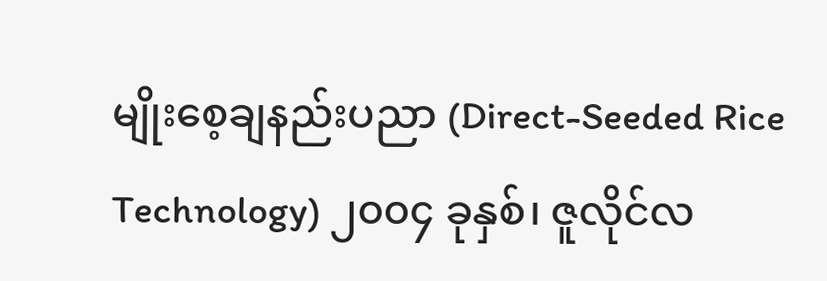မျိုးစေ့ချနည်းပညာ (Direct-Seeded Rice Technology) ၂၀၀၄ ခုနှစ်၊ ဇူလိုင်လ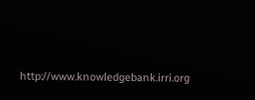http://www.knowledgebank.irri.org